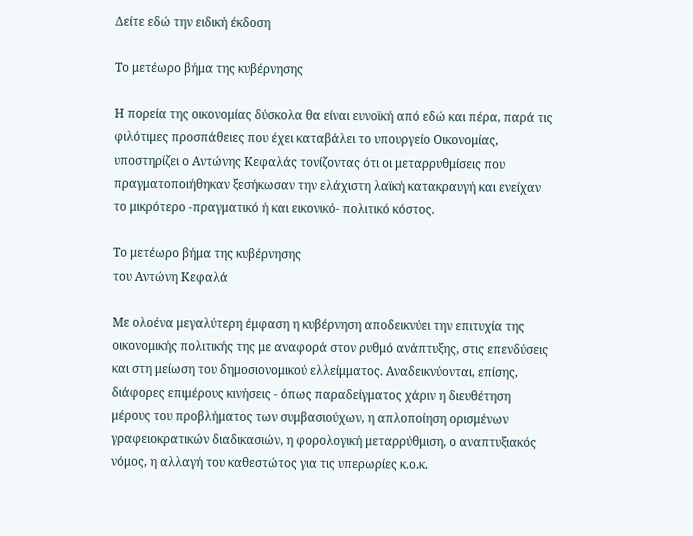Δείτε εδώ την ειδική έκδοση

Το μετέωρο βήμα της κυβέρνησης

Η πορεία της οικονομίας δύσκολα θα είναι ευνοϊκή από εδώ και πέρα, παρά τις φιλότιμες προσπάθειες που έχει καταβάλει το υπουργείο Οικονομίας, υποστηρίζει ο Αντώνης Κεφαλάς τονίζοντας ότι οι μεταρρυθμίσεις που πραγματοποιήθηκαν ξεσήκωσαν την ελάχιστη λαϊκή κατακραυγή και ενείχαν το μικρότερο -πραγματικό ή και εικονικό- πολιτικό κόστος.

Το μετέωρο βήμα της κυβέρνησης
του Αντώνη Κεφαλά

Mε ολοένα μεγαλύτερη έμφαση η κυβέρνηση αποδεικνύει την επιτυχία της οικονομικής πολιτικής της με αναφορά στον ρυθμό ανάπτυξης, στις επενδύσεις και στη μείωση του δημοσιονομικού ελλείμματος. Αναδεικνύονται, επίσης, διάφορες επιμέρους κινήσεις - όπως παραδείγματος χάριν η διευθέτηση μέρους του προβλήματος των συμβασιούχων, η απλοποίηση ορισμένων γραφειοκρατικών διαδικασιών, η φορολογική μεταρρύθμιση, ο αναπτυξιακός νόμος, η αλλαγή του καθεστώτος για τις υπερωρίες κ.ο.κ.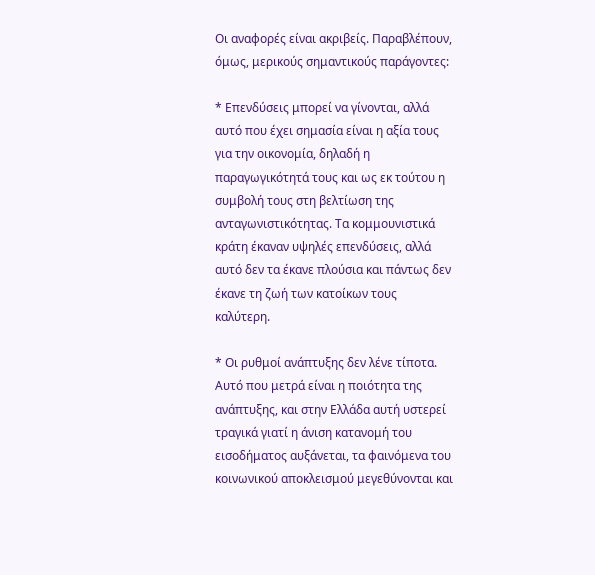Οι αναφορές είναι ακριβείς. Παραβλέπουν, όμως, μερικούς σημαντικούς παράγοντες:

* Επενδύσεις μπορεί να γίνονται, αλλά αυτό που έχει σημασία είναι η αξία τους για την οικονομία, δηλαδή η παραγωγικότητά τους και ως εκ τούτου η συμβολή τους στη βελτίωση της ανταγωνιστικότητας. Τα κομμουνιστικά κράτη έκαναν υψηλές επενδύσεις, αλλά αυτό δεν τα έκανε πλούσια και πάντως δεν έκανε τη ζωή των κατοίκων τους καλύτερη.

* Οι ρυθμοί ανάπτυξης δεν λένε τίποτα. Αυτό που μετρά είναι η ποιότητα της ανάπτυξης, και στην Ελλάδα αυτή υστερεί τραγικά γιατί η άνιση κατανομή του εισοδήματος αυξάνεται, τα φαινόμενα του κοινωνικού αποκλεισμού μεγεθύνονται και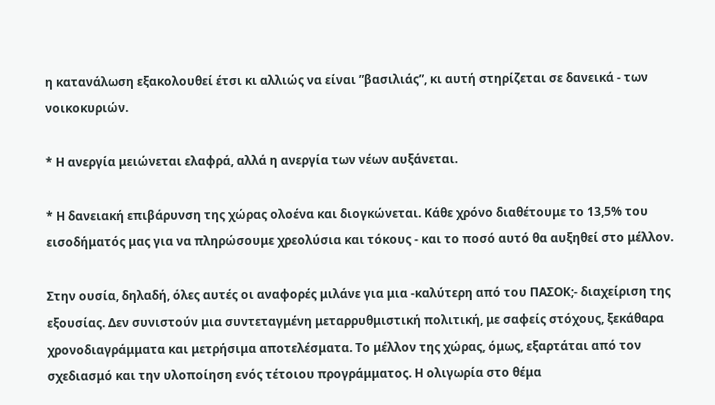η κατανάλωση εξακολουθεί έτσι κι αλλιώς να είναι ”βασιλιάς”, κι αυτή στηρίζεται σε δανεικά - των νοικοκυριών.

* Η ανεργία μειώνεται ελαφρά, αλλά η ανεργία των νέων αυξάνεται.

* Η δανειακή επιβάρυνση της χώρας ολοένα και διογκώνεται. Κάθε χρόνο διαθέτουμε το 13,5% του εισοδήματός μας για να πληρώσουμε χρεολύσια και τόκους - και το ποσό αυτό θα αυξηθεί στο μέλλον.

Στην ουσία, δηλαδή, όλες αυτές οι αναφορές μιλάνε για μια -καλύτερη από του ΠΑΣΟΚ;- διαχείριση της εξουσίας. Δεν συνιστούν μια συντεταγμένη μεταρρυθμιστική πολιτική, με σαφείς στόχους, ξεκάθαρα χρονοδιαγράμματα και μετρήσιμα αποτελέσματα. Το μέλλον της χώρας, όμως, εξαρτάται από τον σχεδιασμό και την υλοποίηση ενός τέτοιου προγράμματος. Η ολιγωρία στο θέμα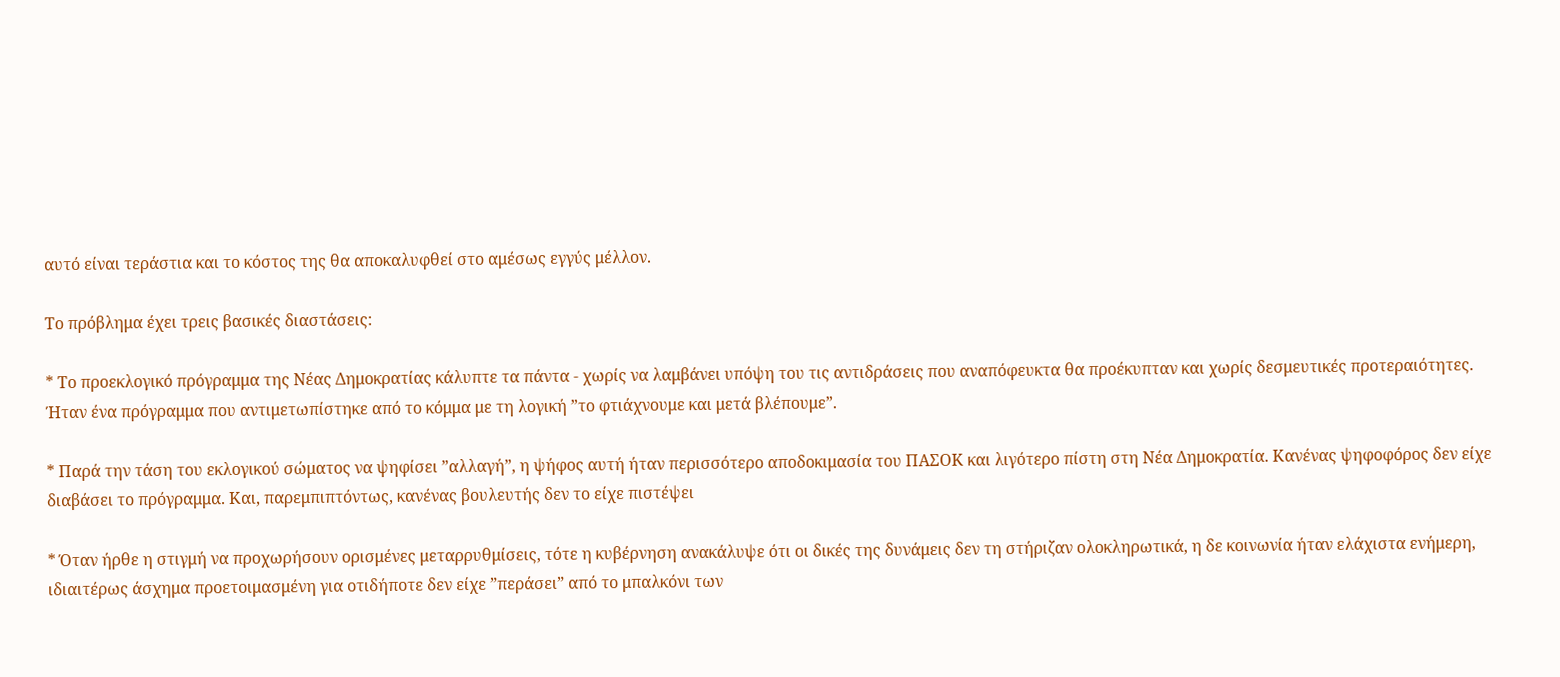αυτό είναι τεράστια και το κόστος της θα αποκαλυφθεί στο αμέσως εγγύς μέλλον.

Το πρόβλημα έχει τρεις βασικές διαστάσεις:

* Το προεκλογικό πρόγραμμα της Νέας Δημοκρατίας κάλυπτε τα πάντα - χωρίς να λαμβάνει υπόψη του τις αντιδράσεις που αναπόφευκτα θα προέκυπταν και χωρίς δεσμευτικές προτεραιότητες. Ήταν ένα πρόγραμμα που αντιμετωπίστηκε από το κόμμα με τη λογική ”το φτιάχνουμε και μετά βλέπουμε”.

* Παρά την τάση του εκλογικού σώματος να ψηφίσει ”αλλαγή”, η ψήφος αυτή ήταν περισσότερο αποδοκιμασία του ΠΑΣΟΚ και λιγότερο πίστη στη Νέα Δημοκρατία. Κανένας ψηφοφόρος δεν είχε διαβάσει το πρόγραμμα. Και, παρεμπιπτόντως, κανένας βουλευτής δεν το είχε πιστέψει

* Όταν ήρθε η στιγμή να προχωρήσουν ορισμένες μεταρρυθμίσεις, τότε η κυβέρνηση ανακάλυψε ότι οι δικές της δυνάμεις δεν τη στήριζαν ολοκληρωτικά, η δε κοινωνία ήταν ελάχιστα ενήμερη, ιδιαιτέρως άσχημα προετοιμασμένη για οτιδήποτε δεν είχε ”περάσει” από το μπαλκόνι των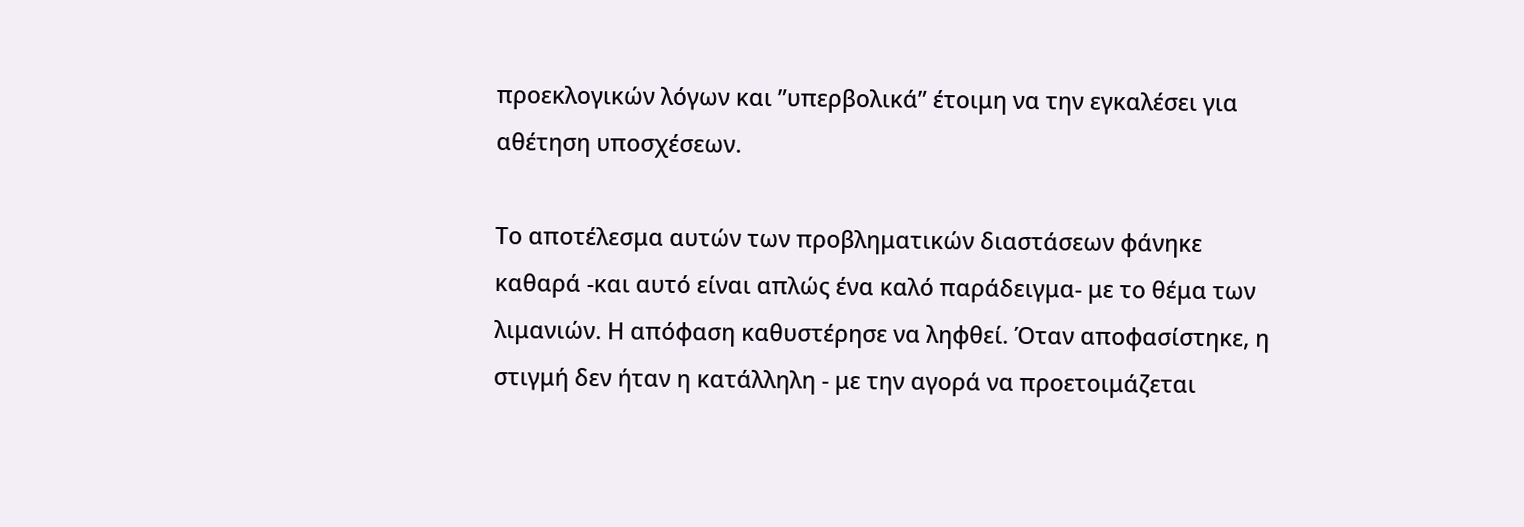προεκλογικών λόγων και ”υπερβολικά” έτοιμη να την εγκαλέσει για αθέτηση υποσχέσεων.

Το αποτέλεσμα αυτών των προβληματικών διαστάσεων φάνηκε καθαρά -και αυτό είναι απλώς ένα καλό παράδειγμα- με το θέμα των λιμανιών. Η απόφαση καθυστέρησε να ληφθεί. Όταν αποφασίστηκε, η στιγμή δεν ήταν η κατάλληλη - με την αγορά να προετοιμάζεται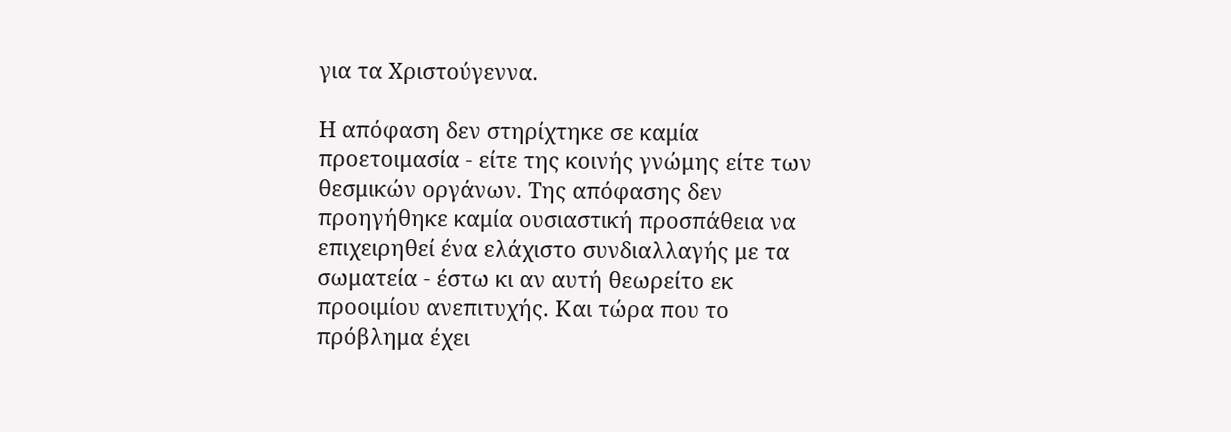για τα Χριστούγεννα.

Η απόφαση δεν στηρίχτηκε σε καμία προετοιμασία - είτε της κοινής γνώμης είτε των θεσμικών οργάνων. Της απόφασης δεν προηγήθηκε καμία ουσιαστική προσπάθεια να επιχειρηθεί ένα ελάχιστο συνδιαλλαγής με τα σωματεία - έστω κι αν αυτή θεωρείτο εκ προοιμίου ανεπιτυχής. Και τώρα που το πρόβλημα έχει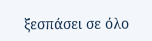ξεσπάσει σε όλο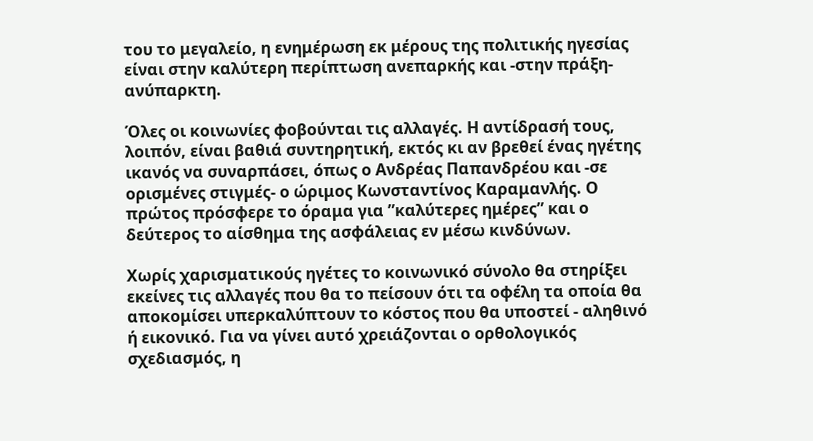του το μεγαλείο, η ενημέρωση εκ μέρους της πολιτικής ηγεσίας είναι στην καλύτερη περίπτωση ανεπαρκής και -στην πράξη- ανύπαρκτη.

Όλες οι κοινωνίες φοβούνται τις αλλαγές. Η αντίδρασή τους, λοιπόν, είναι βαθιά συντηρητική, εκτός κι αν βρεθεί ένας ηγέτης ικανός να συναρπάσει, όπως ο Ανδρέας Παπανδρέου και -σε ορισμένες στιγμές- ο ώριμος Κωνσταντίνος Καραμανλής. Ο πρώτος πρόσφερε το όραμα για ”καλύτερες ημέρες” και ο δεύτερος το αίσθημα της ασφάλειας εν μέσω κινδύνων.

Χωρίς χαρισματικούς ηγέτες το κοινωνικό σύνολο θα στηρίξει εκείνες τις αλλαγές που θα το πείσουν ότι τα οφέλη τα οποία θα αποκομίσει υπερκαλύπτουν το κόστος που θα υποστεί - αληθινό ή εικονικό. Για να γίνει αυτό χρειάζονται ο ορθολογικός σχεδιασμός, η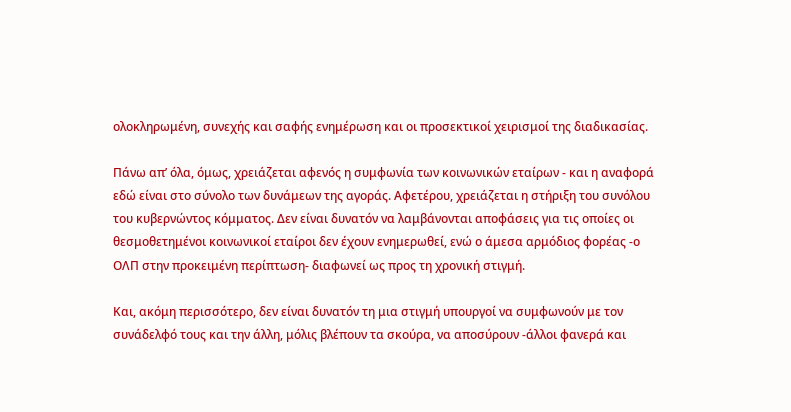ολοκληρωμένη, συνεχής και σαφής ενημέρωση και οι προσεκτικοί χειρισμοί της διαδικασίας.

Πάνω απ’ όλα, όμως, χρειάζεται αφενός η συμφωνία των κοινωνικών εταίρων - και η αναφορά εδώ είναι στο σύνολο των δυνάμεων της αγοράς. Αφετέρου, χρειάζεται η στήριξη του συνόλου του κυβερνώντος κόμματος. Δεν είναι δυνατόν να λαμβάνονται αποφάσεις για τις οποίες οι θεσμοθετημένοι κοινωνικοί εταίροι δεν έχουν ενημερωθεί, ενώ ο άμεσα αρμόδιος φορέας -ο ΟΛΠ στην προκειμένη περίπτωση- διαφωνεί ως προς τη χρονική στιγμή.

Και, ακόμη περισσότερο, δεν είναι δυνατόν τη μια στιγμή υπουργοί να συμφωνούν με τον συνάδελφό τους και την άλλη, μόλις βλέπουν τα σκούρα, να αποσύρουν -άλλοι φανερά και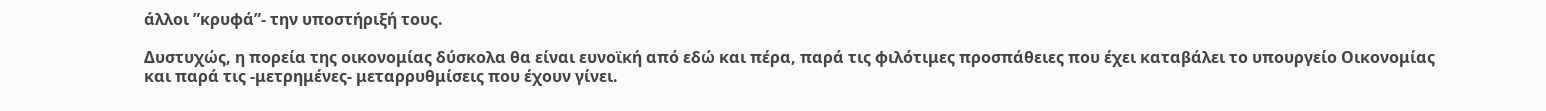άλλοι ”κρυφά”- την υποστήριξή τους.

Δυστυχώς, η πορεία της οικονομίας δύσκολα θα είναι ευνοϊκή από εδώ και πέρα, παρά τις φιλότιμες προσπάθειες που έχει καταβάλει το υπουργείο Οικονομίας και παρά τις -μετρημένες- μεταρρυθμίσεις που έχουν γίνει.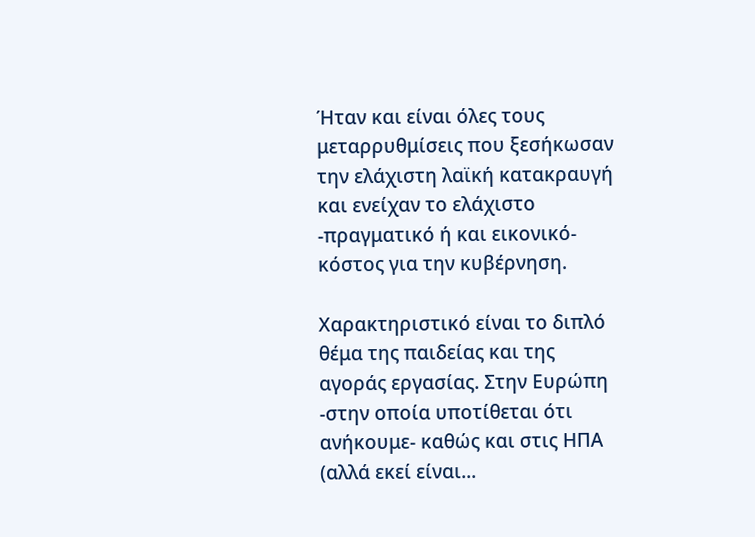Ήταν και είναι όλες τους μεταρρυθμίσεις που ξεσήκωσαν την ελάχιστη λαϊκή κατακραυγή και ενείχαν το ελάχιστο -πραγματικό ή και εικονικό- κόστος για την κυβέρνηση.

Χαρακτηριστικό είναι το διπλό θέμα της παιδείας και της αγοράς εργασίας. Στην Ευρώπη -στην οποία υποτίθεται ότι ανήκουμε- καθώς και στις ΗΠΑ (αλλά εκεί είναι...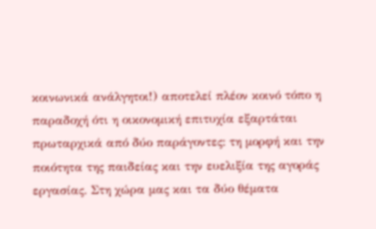κοινωνικά ανάλγητοι!) αποτελεί πλέον κοινό τόπο η παραδοχή ότι η οικονομική επιτυχία εξαρτάται πρωταρχικά από δύο παράγοντες: τη μορφή και την ποιότητα της παιδείας και την ευελιξία της αγοράς εργασίας. Στη χώρα μας και τα δύο θέματα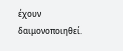έχουν δαιμονοποιηθεί.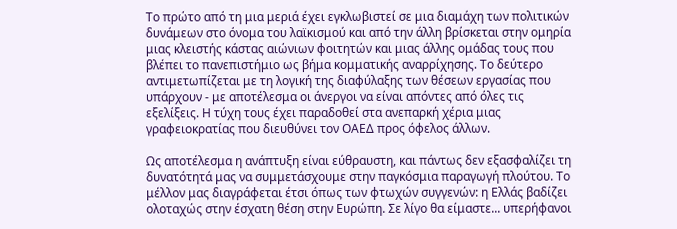Το πρώτο από τη μια μεριά έχει εγκλωβιστεί σε μια διαμάχη των πολιτικών δυνάμεων στο όνομα του λαϊκισμού και από την άλλη βρίσκεται στην ομηρία μιας κλειστής κάστας αιώνιων φοιτητών και μιας άλλης ομάδας τους που βλέπει το πανεπιστήμιο ως βήμα κομματικής αναρρίχησης. Το δεύτερο αντιμετωπίζεται με τη λογική της διαφύλαξης των θέσεων εργασίας που υπάρχουν - με αποτέλεσμα οι άνεργοι να είναι απόντες από όλες τις εξελίξεις. Η τύχη τους έχει παραδοθεί στα ανεπαρκή χέρια μιας γραφειοκρατίας που διευθύνει τον ΟΑΕΔ προς όφελος άλλων.

Ως αποτέλεσμα η ανάπτυξη είναι εύθραυστη, και πάντως δεν εξασφαλίζει τη δυνατότητά μας να συμμετάσχουμε στην παγκόσμια παραγωγή πλούτου. Το μέλλον μας διαγράφεται έτσι όπως των φτωχών συγγενών: η Ελλάς βαδίζει ολοταχώς στην έσχατη θέση στην Ευρώπη. Σε λίγο θα είμαστε... υπερήφανοι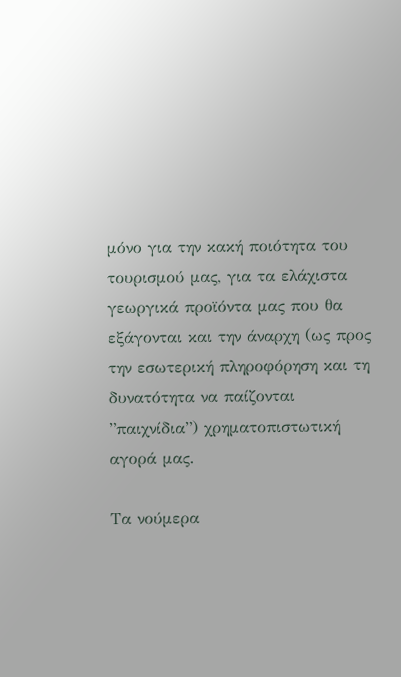μόνο για την κακή ποιότητα του τουρισμού μας, για τα ελάχιστα γεωργικά προϊόντα μας που θα εξάγονται και την άναρχη (ως προς την εσωτερική πληροφόρηση και τη δυνατότητα να παίζονται ”παιχνίδια”) χρηματοπιστωτική αγορά μας.

Τα νούμερα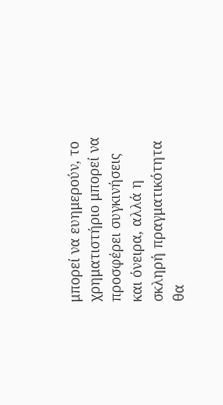μπορεί να ευημερούν, το χρηματιστήριο μπορεί να προσφέρει συγκινήσεις και όνειρα, αλλά η σκληρή πραγματικότητα θα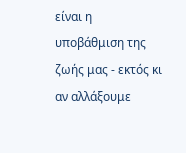είναι η υποβάθμιση της ζωής μας - εκτός κι αν αλλάξουμε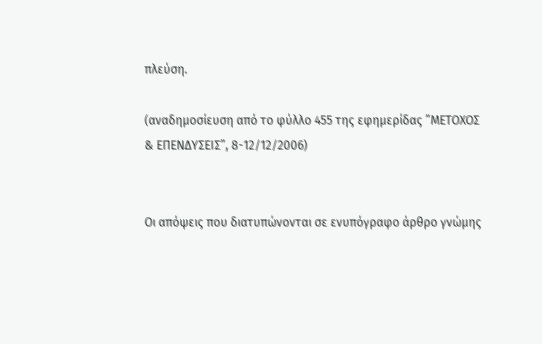πλεύση.

(αναδημοσίευση από το φύλλο 455 της εφημερίδας ”ΜΕΤΟΧΟΣ & ΕΠΕΝΔΥΣΕΙΣ”, 8-12/12/2006)


Oι απόψεις που διατυπώνονται σε ενυπόγραφο άρθρο γνώμης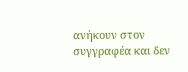ανήκουν στον συγγραφέα και δεν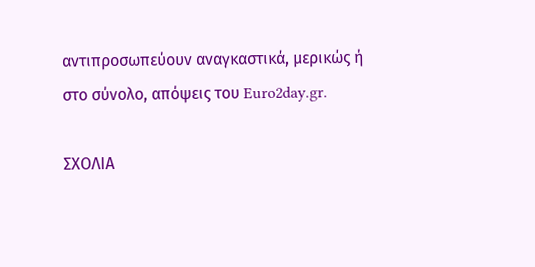αντιπροσωπεύουν αναγκαστικά, μερικώς ή στο σύνολο, απόψεις του Euro2day.gr.

ΣΧΟΛΙΑ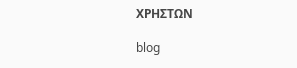ΧΡΗΣΤΩΝ

blog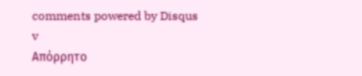comments powered by Disqus
v
Απόρρητο